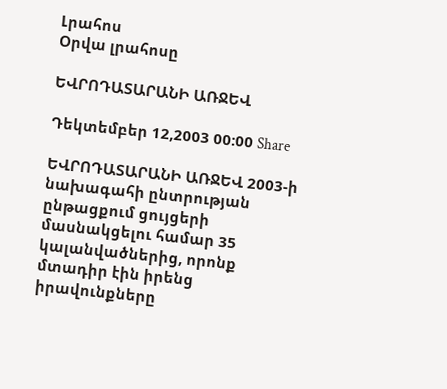Լրահոս
Օրվա լրահոսը

ԵՎՐՈԴԱՏԱՐԱՆԻ ԱՌՋԵՎ

Դեկտեմբեր 12,2003 00:00 Share

ԵՎՐՈԴԱՏԱՐԱՆԻ ԱՌՋԵՎ 2003-ի նախագահի ընտրության ընթացքում ցույցերի մասնակցելու համար 35 կալանվածներից, որոնք մտադիր էին իրենց իրավունքները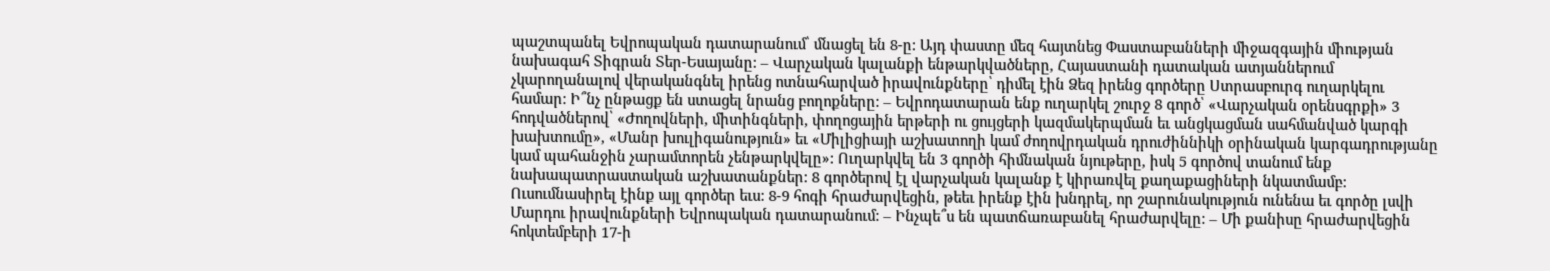պաշտպանել Եվրոպական դատարանում՝ մնացել են 8-ը: Այդ փաստը մեզ հայտնեց Փաստաբանների միջազգային միության նախագահ Տիգրան Տեր-Եսայանը: – Վարչական կալանքի ենթարկվածները, Հայաստանի դատական ատյաններում չկարողանալով վերականգնել իրենց ոտնահարված իրավունքները՝ դիմել էին Ձեզ իրենց գործերը Ստրասբուրգ ուղարկելու համար: Ի՞նչ ընթացք են ստացել նրանց բողոքները: – Եվրոդատարան ենք ուղարկել շուրջ 8 գործ՝ «Վարչական օրենսգրքի» 3 հոդվածներով՝ «Ժողովների, միտինգների, փողոցային երթերի ու ցույցերի կազմակերպման եւ անցկացման սահմանված կարգի խախտումը», «Մանր խուլիգանություն» եւ «Միլիցիայի աշխատողի կամ ժողովրդական դրուժիննիկի օրինական կարգադրությանը կամ պահանջին չարամտորեն չենթարկվելը»: Ուղարկվել են 3 գործի հիմնական նյութերը, իսկ 5 գործով տանում ենք նախապատրաստական աշխատանքներ: 8 գործերով էլ վարչական կալանք է կիրառվել քաղաքացիների նկատմամբ: Ուսումնասիրել էինք այլ գործեր եւս: 8-9 հոգի հրաժարվեցին, թեեւ իրենք էին խնդրել, որ շարունակություն ունենա եւ գործը լսվի Մարդու իրավունքների Եվրոպական դատարանում: – Ինչպե՞ս են պատճառաբանել հրաժարվելը: – Մի քանիսը հրաժարվեցին հոկտեմբերի 17-ի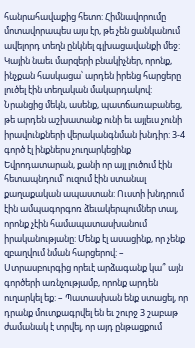հանրահավաքից հետո: Հիմնավորումը մոտավորապես այս էր, թե չեն ցանկանում ավելորդ տեղն ընկնել գլխացավանքի մեջ: Կային նաեւ մարզերի բնակիչներ, որոնք, ինչքան հասկացա՝ արդեն իրենց հարցերը լուծել էին տեղական մակարդակով: Նրանցից մեկն, ասենք, պատճառաբանեց, թե արդեն աշխատանք ունի եւ այլեւս չունի իրավունքների վերականգնման խնդիր: 3-4 գործ էլ ինքներս չուղարկեցինք Եվրոդատարան, քանի որ այլ լուծում էին հետապնդում՝ ուզում էին ստանալ քաղաքական ապաստան: Ուստի խնդրում էին ամպագորգոռ ձեւակերպումներ տալ, որոնք չէին համապատասխանում իրականությանը: Մենք էլ ասացինք, որ չենք զբաղվում նման հարցերով: – Ստրասբուրգից որեւէ արձագանք կա՞ այն գործերի առնչությամբ, որոնք արդեն ուղարկել եք: – Պատասխան ենք ստացել, որ դրանք մուտքագրվել են եւ շուրջ 3 շաբաթ ժամանակ է տրվել, որ այդ ընթացքում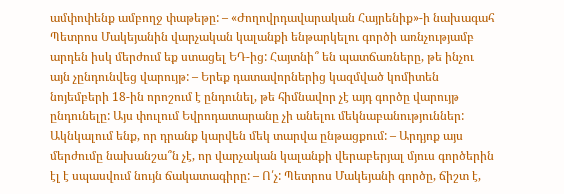ամփոփենք ամբողջ փաթեթը: – «Ժողովրդավարական Հայրենիք»-ի նախագահ Պետրոս Մակեյանին վարչական կալանքի ենթարկելու գործի առնչությամբ արդեն իսկ մերժում եք ստացել ԵԴ-ից: Հայտնի՞ են պատճառները, թե ինչու այն չընդունվեց վարույթ: – Երեք դատավորներից կազմված կոմիտեն նոյեմբերի 18-ին որոշում է ընդունել, թե հիմնավոր չէ այդ գործը վարույթ ընդունելը: Այս փուլում Եվրոդատարանը չի անելու մեկնաբանություններ: Ակնկալում ենք, որ դրանք կարվեն մեկ տարվա ընթացքում: – Արդյոք այս մերժումը նախանշա՞ն չէ, որ վարչական կալանքի վերաբերյալ մյուս գործերին էլ է սպասվում նույն ճակատագիրը: – Ո՛չ: Պետրոս Մակեյանի գործը, ճիշտ է,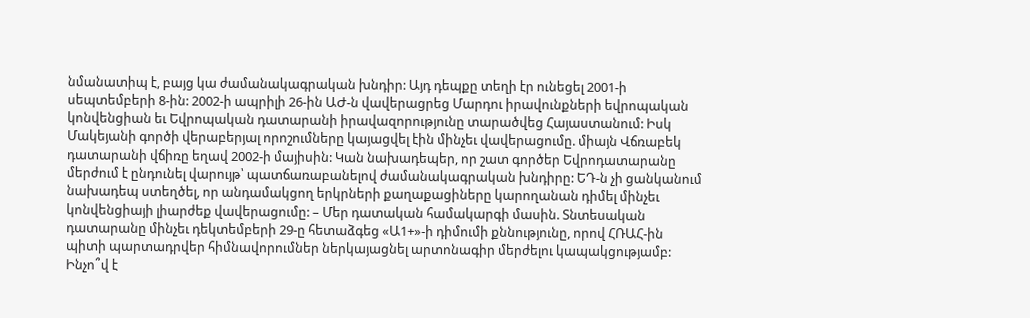նմանատիպ է, բայց կա ժամանակագրական խնդիր: Այդ դեպքը տեղի էր ունեցել 2001-ի սեպտեմբերի 8-ին: 2002-ի ապրիլի 26-ին ԱԺ-ն վավերացրեց Մարդու իրավունքների եվրոպական կոնվենցիան եւ Եվրոպական դատարանի իրավազորությունը տարածվեց Հայաստանում: Իսկ Մակեյանի գործի վերաբերյալ որոշումները կայացվել էին մինչեւ վավերացումը. միայն Վճռաբեկ դատարանի վճիռը եղավ 2002-ի մայիսին: Կան նախադեպեր, որ շատ գործեր Եվրոդատարանը մերժում է ընդունել վարույթ՝ պատճառաբանելով ժամանակագրական խնդիրը: ԵԴ-ն չի ցանկանում նախադեպ ստեղծել, որ անդամակցող երկրների քաղաքացիները կարողանան դիմել մինչեւ կոնվենցիայի լիարժեք վավերացումը: – Մեր դատական համակարգի մասին. Տնտեսական դատարանը մինչեւ դեկտեմբերի 29-ը հետաձգեց «Ա1+»-ի դիմումի քննությունը, որով ՀՌԱՀ-ին պիտի պարտադրվեր հիմնավորումներ ներկայացնել արտոնագիր մերժելու կապակցությամբ: Ինչո՞վ է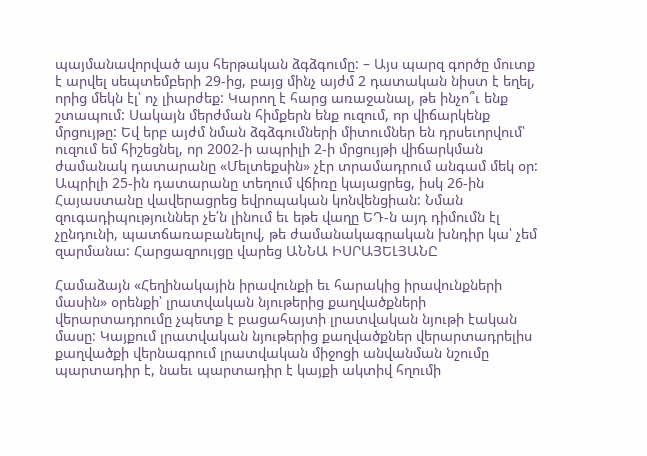պայմանավորված այս հերթական ձգձգումը: – Այս պարզ գործը մուտք է արվել սեպտեմբերի 29-ից, բայց մինչ այժմ 2 դատական նիստ է եղել, որից մեկն էլ՝ ոչ լիարժեք: Կարող է հարց առաջանալ, թե ինչո՞ւ ենք շտապում: Սակայն մերժման հիմքերն ենք ուզում, որ վիճարկենք մրցույթը: Եվ երբ այժմ նման ձգձգումների միտումներ են դրսեւորվում՝ ուզում եմ հիշեցնել, որ 2002-ի ապրիլի 2-ի մրցույթի վիճարկման ժամանակ դատարանը «Մելտեքսին» չէր տրամադրում անգամ մեկ օր: Ապրիլի 25-ին դատարանը տեղում վճիռը կայացրեց, իսկ 26-ին Հայաստանը վավերացրեց եվրոպական կոնվենցիան: Նման զուգադիպություններ չե՛ն լինում եւ եթե վաղը ԵԴ-ն այդ դիմումն էլ չընդունի, պատճառաբանելով, թե ժամանակագրական խնդիր կա՝ չեմ զարմանա: Հարցազրույցը վարեց ԱՆՆԱ ԻՍՐԱՅԵԼՅԱՆԸ

Համաձայն «Հեղինակային իրավունքի եւ հարակից իրավունքների մասին» օրենքի՝ լրատվական նյութերից քաղվածքների վերարտադրումը չպետք է բացահայտի լրատվական նյութի էական մասը: Կայքում լրատվական նյութերից քաղվածքներ վերարտադրելիս քաղվածքի վերնագրում լրատվական միջոցի անվանման նշումը պարտադիր է, նաեւ պարտադիր է կայքի ակտիվ հղումի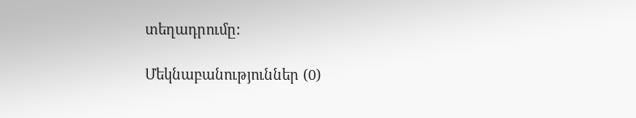տեղադրումը:

Մեկնաբանություններ (0)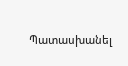Պատասխանել